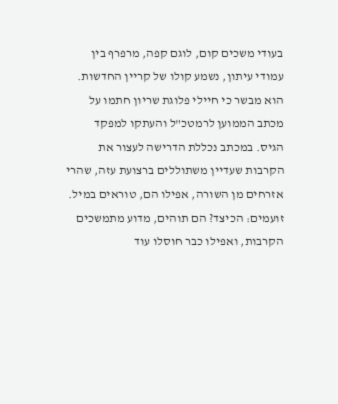בעודי משכים קום, לוגם קפה, מרפרף בין עמודי עיתון, נשמע קולו של קריין החדשות. הוא מבשר כי חיילי פלוגת שריון חתמו על מכתב הממוען לרמטכ"ל והעתקו למפקד הגיס. במכתב נכללת הדרישה לעצור את הקרבות שעדיין משתוללים ברצועת עזה, שהרי אזרחים מן השורה, אפילו הם, טוראים במיל. זועמים: הכיצד? הם תוהים, מדוע מתמשכים הקרבות, ואפילו כבר חוסלו עוד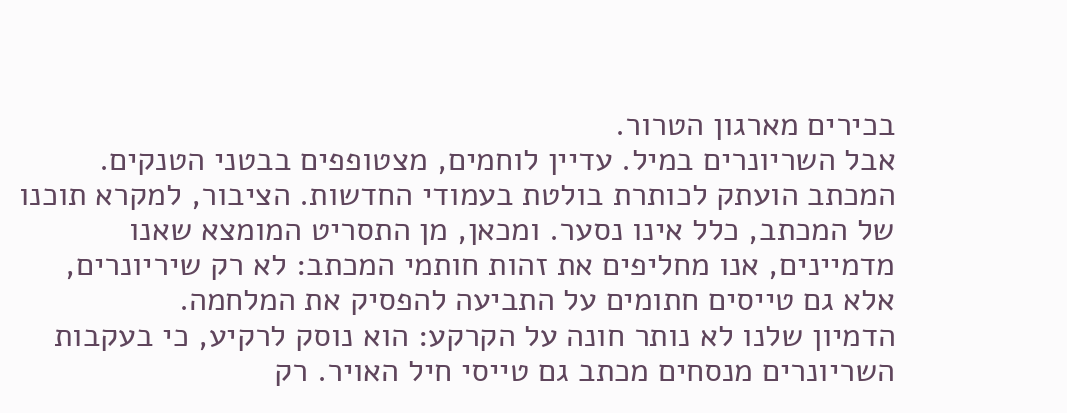בכירים מארגון הטרור.
אבל השריונרים במיל. עדיין לוחמים, מצטופפים בבטני הטנקים. המכתב הועתק לכותרת בולטת בעמודי החדשות. הציבור, למקרא תוכנו של המכתב, כלל אינו נסער. ומכאן, מן התסריט המומצא שאנו מדמיינים, אנו מחליפים את זהות חותמי המכתב: לא רק שיריונרים, אלא גם טייסים חתומים על התביעה להפסיק את המלחמה.
הדמיון שלנו לא נותר חונה על הקרקע: הוא נוסק לרקיע, כי בעקבות השריונרים מנסחים מכתב גם טייסי חיל האויר. רק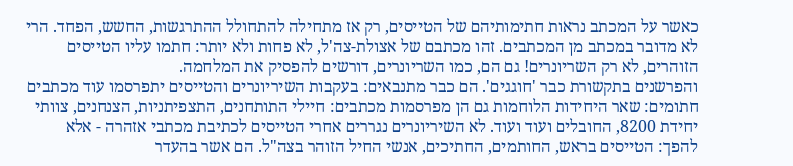כאשר על המכתב נראות חתימותיהם של הטייסים, רק אז מתחילה להתחולל ההתרגשות, החשש, הפחד. הרי לא מדובר במכתב מן המכתבים. זהו מכתבם של אצולת-צה'ל, לא פחות ולא יותר: חתמו עליו הטייסים הזוהרים, לא רק השריונרים! גם הם, כמו השריונרים, דורשים להפסיק את המלחמה.
והפרשנים בתקשורת כבר 'חוגגים'. הם כבר מתנבאים: בעקבות השיריונרים והטייסים יתפרסמו עוד מכתבים חתומים: שאר היחידות הלוחמות גם הן מפרסמות מכתבים: חיילי התותחנים, התצפיתניות, הצנחנים, צוותי יחידת 8200, החובלים ועוד ועוד. לא השיריונרים נגררים אחרי הטייסים לכתיבת מכתבי אזהרה - אלא להפך: הטייסים בראש, החותמים, החתיכים, אנשי החיל הזוהר בצה"ל. הם אשר בהעדר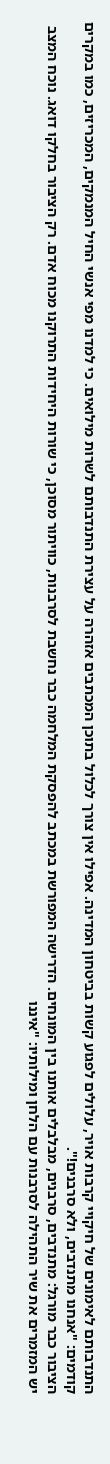התנדבותם לאימונים של חיקויי קרבות אויר, עלולים לפגוע קשות בביטחון המדינה. אפילו אין צורך לכלול בתוכן המכתבים אזהרה על עצירת התנדבותם לשרות מילואים. כי למדנו מפי אנשי החיל המנמקים, המכריזים, כמו במקרים קודמים: "אנחנו מתנדבים, ולא סרבנים!".
הציבור כבר מורגל: מתנדבים, סרבנים, מבלבלים אותנו בין המונחים. הדרישה המפורשת במכתב להפסקת המלחמה כבר נחשבת לסרבנות, כוויתור מסוכן, כי שורות היחידות התרוקנו מכוח אדם. רק הציבור בחלקו דואג. נוכח המצב יש המזמרים את שיר התהילה לסרבנות עם הלחן ומילותיו: "איננו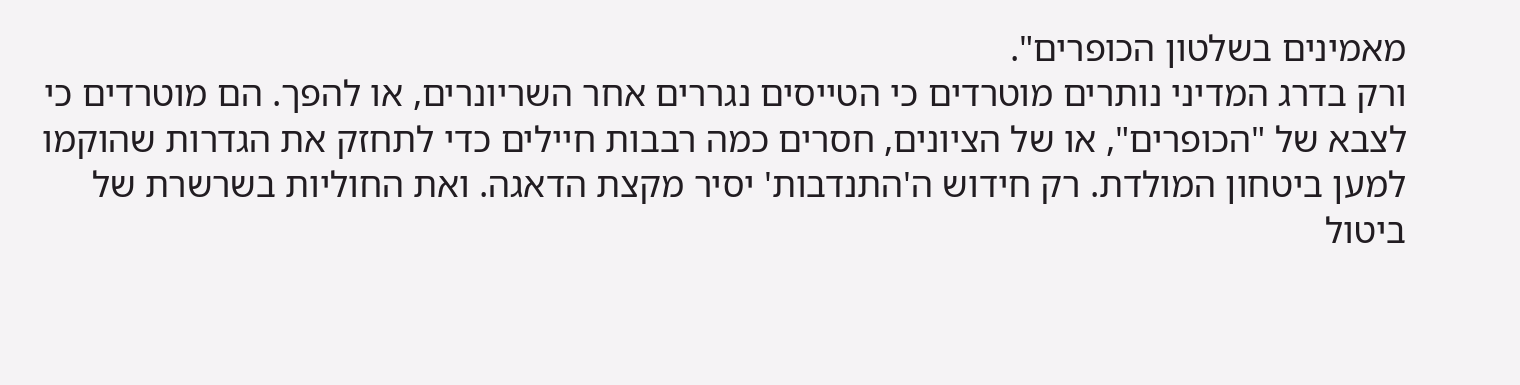מאמינים בשלטון הכופרים".
ורק בדרג המדיני נותרים מוטרדים כי הטייסים נגררים אחר השריונרים, או להפך. הם מוטרדים כי לצבא של "הכופרים", או של הציונים, חסרים כמה רבבות חיילים כדי לתחזק את הגדרות שהוקמו למען ביטחון המולדת. רק חידוש ה'התנדבות' יסיר מקצת הדאגה. ואת החוליות בשרשרת של ביטול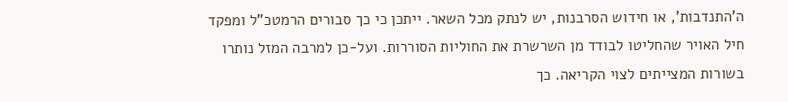ה'התנדבות', או חידוש הסרבנות, יש לנתק מכל השאר. ייתכן כי כך סבורים הרמטכ"ל ומפקד חיל האויר שהחליטו לבודד מן השרשרת את החוליות הסוררות. ועל-כן למרבה המזל נותרו בשורות המצייתים לצוי הקריאה. כך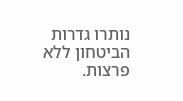נותרו גדרות הביטחון ללא פרצות.